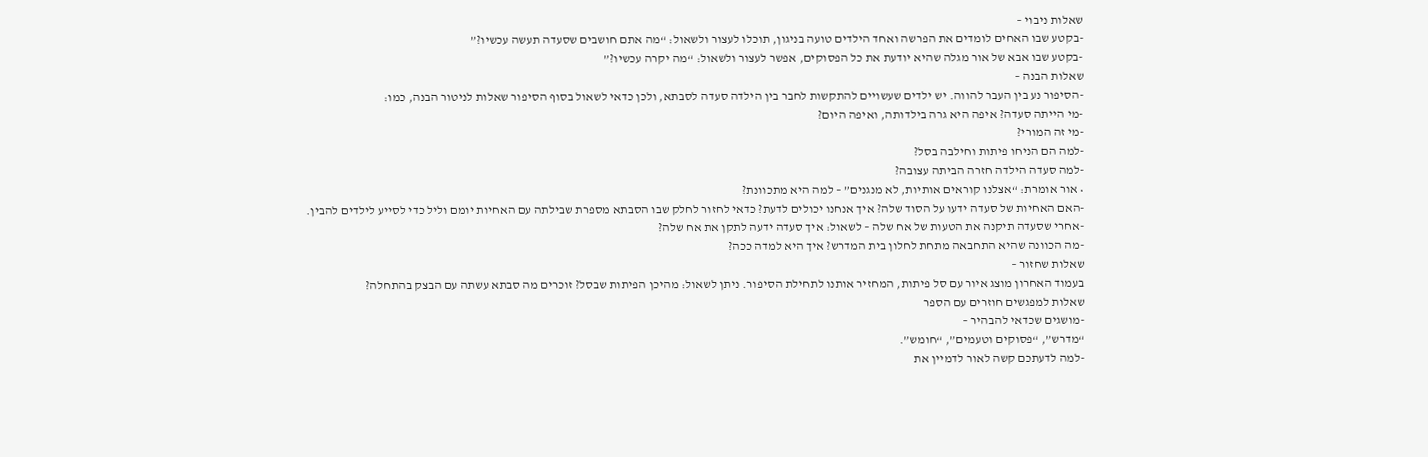שאלות ניבוי –
-בקטע שבו האחים לומדים את הפרשה ואחד הילדים טועה בניגון, תוכלו לעצור ולשאול: “מה אתם חושבים שסעדה תעשה עכשיו?”
-בקטע שבו אבא של אור מגלה שהיא יודעת את כל הפסוקים, אפשר לעצור ולשאול: “מה יקרה עכשיו?”
שאלות הבנה –
-הסיפור נע בין העבר להווה. יש ילדים שעשויים להתקשות לחבר בין הילדה סעדה לסבתא, ולכן כדאי לשאול בסוף הסיפור שאלות לניטור הבנה, כמו:
-מי הייתה סעדה? איפה היא גרה בילדותה, ואיפה היום?
-מי זה המורי?
-למה הם הניחו פיתות וחילבה בסל?
-למה סעדה הילדה חזרה הביתה עצובה?
• אור אומרת: “אצלנו קוראים אותיות, לא מנגנים” – למה היא מתכוונת?
-האם האחיות של סעדה ידעו על הסוד שלה? איך אנחנו יכולים לדעת? כדאי לחזור לחלק שבו הסבתא מספרת שבילתה עם האחיות יומם וליל כדי לסייע לילדים להבין.
-אחרי שסעדה תיקנה את הטעות של אח שלה – לשאול: איך סעדה ידעה לתקן את אח שלה?
-מה הכוונה שהיא התחבאה מתחת לחלון בית המדרש? איך היא למדה ככה?
שאלות שחזור –
בעמוד האחרון מוצג איור עם סל פיתות, המחזיר אותנו לתחילת הסיפור. ניתן לשאול: מהיכן הפיתות שבסל? זוכרים מה סבתא עשתה עם הבצק בהתחלה?
שאלות למפגשים חוזרים עם הספר
-מושגים שכדאי להבהיר –
“מדרש”, “פסוקים וטעמים”, “חומש”.
-למה לדעתכם קשה לאור לדמיין את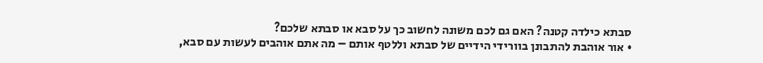סבתא כילדה קטנה? האם גם לכם משונה לחשוב כך על סבא או סבתא שלכם?
• אור אוהבת להתבונן בוורידי הידיים של סבתא וללטף אותם – מה אתם אוהבים לעשות עם סבא,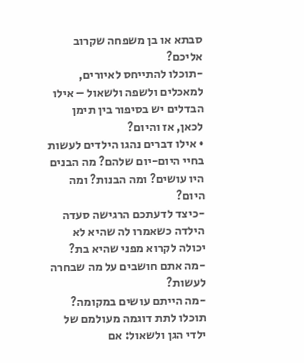סבתא או בן משפחה שקרוב אליכם?
-תוכלו להתייחס לאיורים, למאכלים ולשפה ולשאול – אילו הבדלים יש בסיפור בין תימן לכאן, אז והיום?
• אילו דברים נהגו הילדים לעשות בחיי היום-יום שלהם? מה הבנים היו עושים? ומה הבנות? ומה היום?
-כיצד לדעתכם הרגישה סעדה
הילדה כשאמרו לה שהיא לא יכולה לקרוא מפני שהיא בת?
-מה אתם חושבים על מה שבחרה לעשות?
-מה הייתם עושים במקומה?
תוכלו לתת דוגמה מעולמם של ילדי הגן ולשאול: אם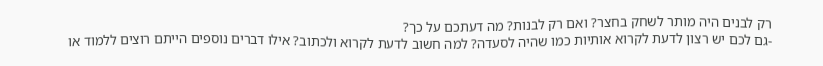רק לבנים היה מותר לשחק בחצר? ואם רק לבנות? מה דעתכם על כך?
-גם לכם יש רצון לדעת לקרוא אותיות כמו שהיה לסעדה? למה חשוב לדעת לקרוא ולכתוב? אילו דברים נוספים הייתם רוצים ללמוד או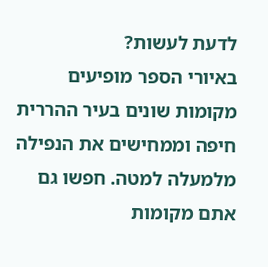לדעת לעשות?
באיורי הספר מופיעים מקומות שונים בעיר ההררית חיפה וממחישים את הנפילה מלמעלה למטה. חפשו גם אתם מקומות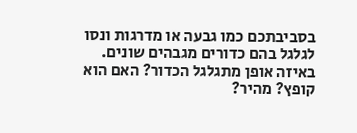בסביבתכם כמו גבעה או מדרגות ונסו לגלגל בהם כדורים מגבהים שונים. באיזה אופן מתגלגל הכדור? האם הוא קופץ? מהיר?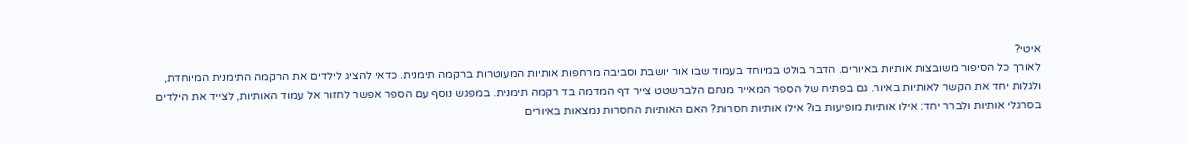איטי?
לאורך כל הסיפור משובצות אותיות באיורים. הדבר בולט במיוחד בעמוד שבו אור יושבת וסביבה מרחפות אותיות המעוטרות ברקמה תימנית. כדאי להציג לילדים את הרקמה התימנית המיוחדת, ולגלות יחד את הקשר לאותיות באיור. גם בפתיח של הספר המאייר מנחם הלברשטט צייר דף המדמה בד רקמה תימנית. במפגש נוסף עם הספר אפשר לחזור אל עמוד האותיות, לצייד את הילדים בסרגלי אותיות ולברר יחד: אילו אותיות מופיעות בו? אילו אותיות חסרות? האם האותיות החסרות נמצאות באיורים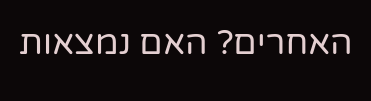האחרים? האם נמצאות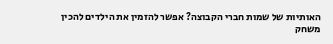האותיות של שמות חברי הקבוצה? אפשר להזמין את הילדים להכין משחק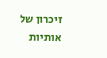זיכרון של אותיות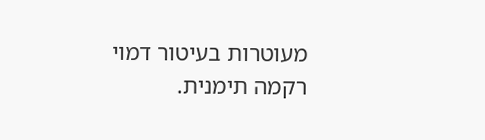מעוטרות בעיטור דמוי רקמה תימנית.